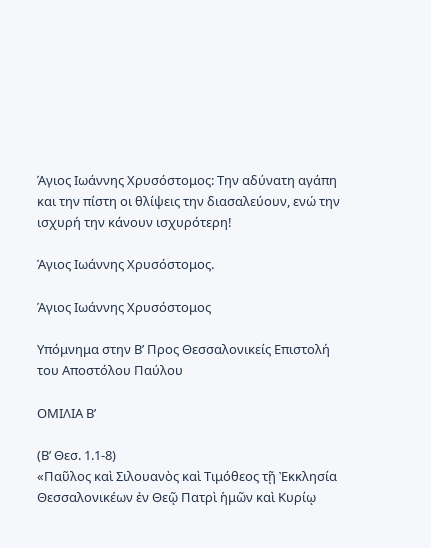Άγιος Ιωάννης Χρυσόστομος: Την αδύνατη αγάπη και την πίστη οι θλίψεις την διασαλεύουν, ενώ την ισχυρή την κάνουν ισχυρότερη!

Άγιος Ιωάννης Χρυσόστομος.

Άγιος Ιωάννης Χρυσόστομος

Υπόμνημα στην Β’ Προς Θεσσαλονικείς Επιστολή του Αποστόλου Παύλου

ΟΜΙΛΙΑ Β’

(Β’ Θεσ. 1.1-8)
«Παῦλος καὶ Σιλουανὸς καὶ Τιμόθεος τῇ Ἐκκλησία Θεσσαλονικέων ἐν Θεῷ Πατρὶ ἡμῶν καὶ Κυρίῳ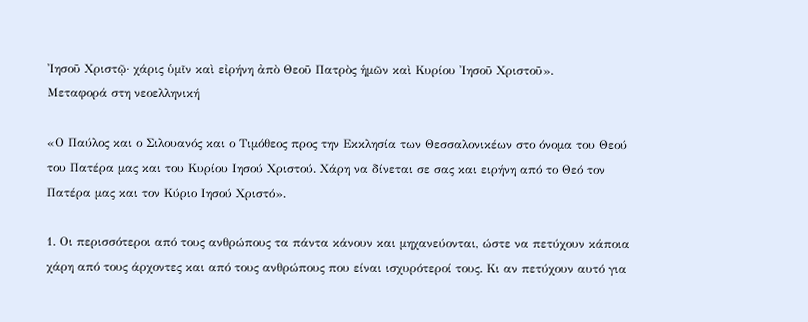Ἰησοῦ Χριστῷ· χάρις ὑμῖν καὶ εἰρήνη ἀπὸ Θεοῦ Πατρὸς ἡμῶν καὶ Κυρίου Ἰησοῦ Χριστοῦ».
Μεταφορά στη νεοελληνική

«Ο Παύλος και ο Σιλουανός και ο Τιμόθεος προς την Εκκλησία των Θεσσαλονικέων στο όνομα του Θεού του Πατέρα μας και του Κυρίου Ιησού Χριστού. Χάρη να δίνεται σε σας και ειρήνη από το Θεό τον Πατέρα μας και τον Κύριο Ιησού Χριστό».

1. Οι περισσότεροι από τους ανθρώπους τα πάντα κάνουν και μηχανεύονται, ώστε να πετύχουν κάποια χάρη από τους άρχοντες και από τους ανθρώπους που είναι ισχυρότεροί τους. Κι αν πετύχουν αυτό για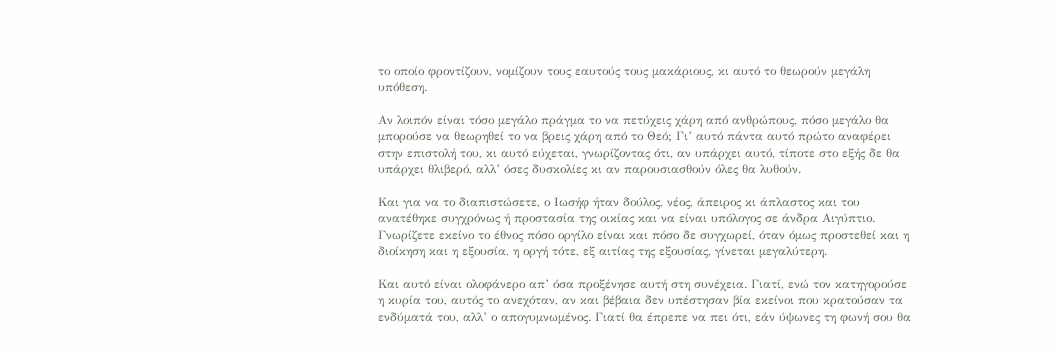το οποίο φροντίζουν, νομίζουν τους εαυτούς τους μακάριους, κι αυτό το θεωρούν μεγάλη υπόθεση.

Αν λοιπόν είναι τόσο μεγάλο πράγμα το να πετύχεις χάρη από ανθρώπους, πόσο μεγάλο θα μπορούσε να θεωρηθεί το να βρεις χάρη από το Θεό; Γι’ αυτό πάντα αυτό πρώτο αναφέρει στην επιστολή του, κι αυτό εύχεται, γνωρίζοντας ότι, αν υπάρχει αυτό, τίποτε στο εξής δε θα υπάρχει θλιβερό, αλλ’ όσες δυσκολίες κι αν παρουσιασθούν όλες θα λυθούν.

Και για να το διαπιστώσετε, ο Ιωσήφ ήταν δούλος, νέος, άπειρος κι άπλαστος και του ανατέθηκε συγχρόνως ή προστασία της οικίας και να είναι υπόλογος σε άνδρα Αιγύπτιο. Γνωρίζετε εκείνο το έθνος πόσο οργίλο είναι και πόσο δε συγχωρεί, όταν όμως προστεθεί και η διοίκηση και η εξουσία, η οργή τότε, εξ αιτίας της εξουσίας, γίνεται μεγαλύτερη.

Και αυτό είναι ολοφάνερο απ’ όσα προξένησε αυτή στη συνέχεια. Γιατί, ενώ τον κατηγορούσε η κυρία του, αυτός το ανεχόταν, αν και βέβαια δεν υπέστησαν βία εκείνοι που κρατούσαν τα ενδύματά του, αλλ’ ο απογυμνωμένος. Γιατί θα έπρεπε να πει ότι, εάν ύψωνες τη φωνή σου θα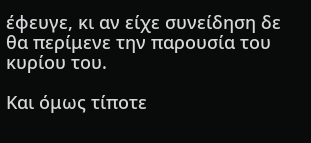έφευγε, κι αν είχε συνείδηση δε θα περίμενε την παρουσία του κυρίου του.

Και όμως τίποτε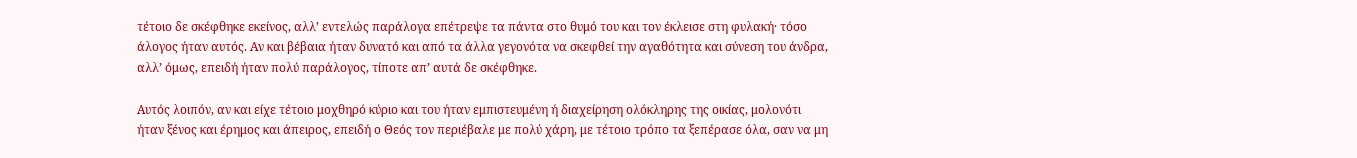τέτοιο δε σκέφθηκε εκείνος, αλλ’ εντελώς παράλογα επέτρεψε τα πάντα στο θυμό του και τον έκλεισε στη φυλακή· τόσο άλογος ήταν αυτός. Αν και βέβαια ήταν δυνατό και από τα άλλα γεγονότα να σκεφθεί την αγαθότητα και σύνεση του άνδρα, αλλ’ όμως, επειδή ήταν πολύ παράλογος, τίποτε απ’ αυτά δε σκέφθηκε.

Αυτός λοιπόν, αν και είχε τέτοιο μοχθηρό κύριο και του ήταν εμπιστευμένη ή διαχείρηση ολόκληρης της οικίας, μολονότι ήταν ξένος και έρημος και άπειρος, επειδή ο Θεός τον περιέβαλε με πολύ χάρη, με τέτοιο τρόπο τα ξεπέρασε όλα, σαν να μη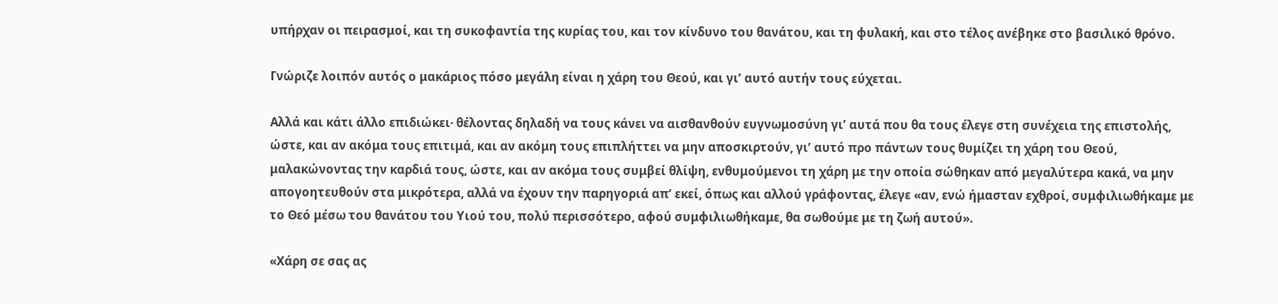υπήρχαν οι πειρασμοί, και τη συκοφαντία της κυρίας του, και τον κίνδυνο του θανάτου, και τη φυλακή, και στο τέλος ανέβηκε στο βασιλικό θρόνο.

Γνώριζε λοιπόν αυτός ο μακάριος πόσο μεγάλη είναι η χάρη του Θεού, και γι’ αυτό αυτήν τους εύχεται.

Αλλά και κάτι άλλο επιδιώκει· θέλοντας δηλαδή να τους κάνει να αισθανθούν ευγνωμοσύνη γι’ αυτά που θα τους έλεγε στη συνέχεια της επιστολής, ώστε, και αν ακόμα τους επιτιμά, και αν ακόμη τους επιπλήττει να μην αποσκιρτούν, γι’ αυτό προ πάντων τους θυμίζει τη χάρη του Θεού, μαλακώνοντας την καρδιά τους, ώστε, και αν ακόμα τους συμβεί θλίψη, ενθυμούμενοι τη χάρη με την οποία σώθηκαν από μεγαλύτερα κακά, να μην απογοητευθούν στα μικρότερα, αλλά να έχουν την παρηγοριά απ’ εκεί, όπως και αλλού γράφοντας, έλεγε «αν, ενώ ήμασταν εχθροί, συμφιλιωθήκαμε με το Θεό μέσω του θανάτου του Υιού του, πολύ περισσότερο, αφού συμφιλιωθήκαμε, θα σωθούμε με τη ζωή αυτού».

«Χάρη σε σας ας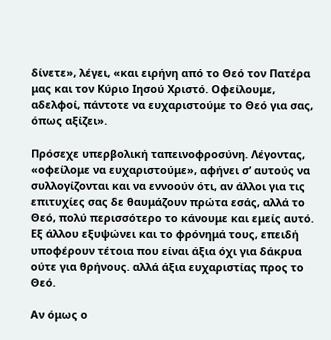δίνετε», λέγει, «και ειρήνη από το Θεό τον Πατέρα μας και τον Κύριο Ιησού Χριστό. Οφείλουμε, αδελφοί, πάντοτε να ευχαριστούμε το Θεό για σας, όπως αξίζει».

Πρόσεχε υπερβολική ταπεινοφροσύνη. Λέγοντας, «οφείλομε να ευχαριστούμε», αφήνει σ’ αυτούς να συλλογίζονται και να εννοούν ότι, αν άλλοι για τις επιτυχίες σας δε θαυμάζουν πρώτα εσάς, αλλά το Θεό, πολύ περισσότερο το κάνουμε και εμείς αυτό. Εξ άλλου εξυψώνει και το φρόνημά τους, επειδή υποφέρουν τέτοια που είναι άξια όχι για δάκρυα ούτε για θρήνους. αλλά άξια ευχαριστίας προς το Θεό.

Αν όμως ο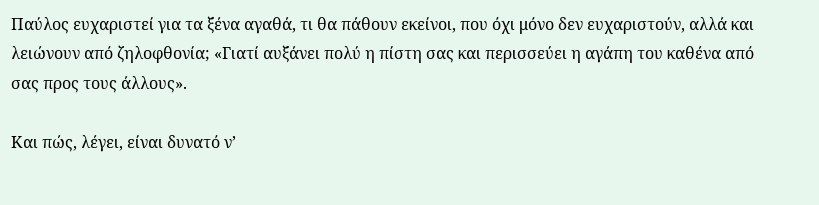Παύλος ευχαριστεί για τα ξένα αγαθά, τι θα πάθουν εκείνοι, που όχι μόνο δεν ευχαριστούν, αλλά και λειώνουν από ζηλοφθονία; «Γιατί αυξάνει πολύ η πίστη σας και περισσεύει η αγάπη του καθένα από σας προς τους άλλους».

Και πώς, λέγει, είναι δυνατό ν’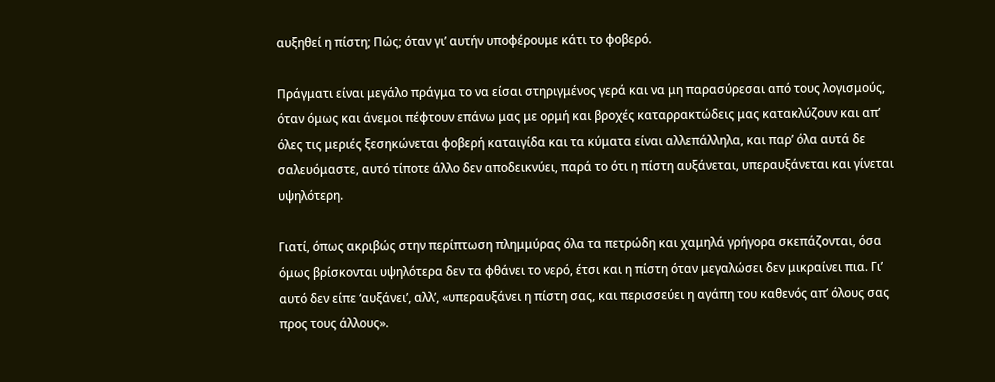αυξηθεί η πίστη; Πώς; όταν γι’ αυτήν υποφέρουμε κάτι το φοβερό.

Πράγματι είναι μεγάλο πράγμα το να είσαι στηριγμένος γερά και να μη παρασύρεσαι από τους λογισμούς, όταν όμως και άνεμοι πέφτουν επάνω μας με ορμή και βροχές καταρρακτώδεις μας κατακλύζουν και απ’ όλες τις μεριές ξεσηκώνεται φοβερή καταιγίδα και τα κύματα είναι αλλεπάλληλα, και παρ’ όλα αυτά δε σαλευόμαστε, αυτό τίποτε άλλο δεν αποδεικνύει, παρά το ότι η πίστη αυξάνεται, υπεραυξάνεται και γίνεται υψηλότερη.

Γιατί, όπως ακριβώς στην περίπτωση πλημμύρας όλα τα πετρώδη και χαμηλά γρήγορα σκεπάζονται, όσα όμως βρίσκονται υψηλότερα δεν τα φθάνει το νερό, έτσι και η πίστη όταν μεγαλώσει δεν μικραίνει πια. Γι’ αυτό δεν είπε ‘αυξάνει’, αλλ’, «υπεραυξάνει η πίστη σας, και περισσεύει η αγάπη του καθενός απ’ όλους σας προς τους άλλους».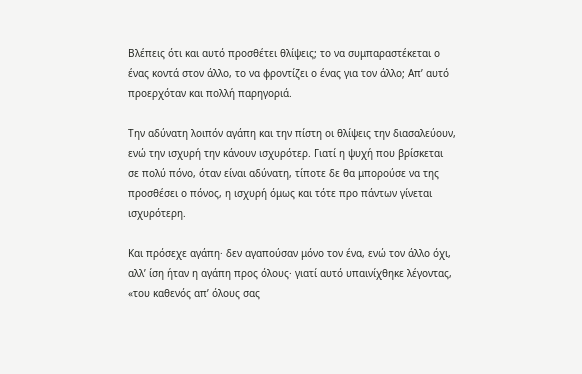Βλέπεις ότι και αυτό προσθέτει θλίψεις; το να συμπαραστέκεται ο ένας κοντά στον άλλο, το να φροντίζει ο ένας για τον άλλο; Απ’ αυτό προερχόταν και πολλή παρηγοριά.

Την αδύνατη λοιπόν αγάπη και την πίστη οι θλίψεις την διασαλεύουν, ενώ την ισχυρή την κάνουν ισχυρότερ. Γιατί η ψυχή που βρίσκεται σε πολύ πόνο, όταν είναι αδύνατη, τίποτε δε θα μπορούσε να της προσθέσει ο πόνος, η ισχυρή όμως και τότε προ πάντων γίνεται ισχυρότερη.

Και πρόσεχε αγάπη· δεν αγαπούσαν μόνο τον ένα, ενώ τον άλλο όχι, αλλ’ ίση ήταν η αγάπη προς όλους· γιατί αυτό υπαινίχθηκε λέγοντας, «του καθενός απ’ όλους σας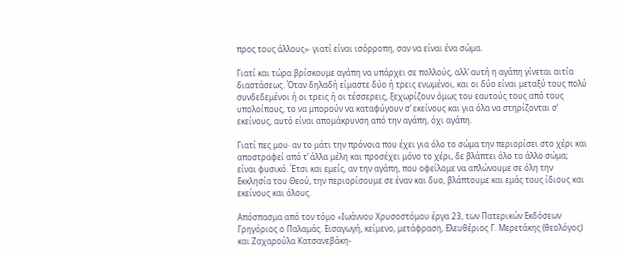προς τους άλλους»· γιατί είναι ισόρροπη, σαν να είναι ένα σώμα.

Γιατί και τώρα βρίσκουμε αγάπη να υπάρχει σε πολλούς, αλλ’ αυτή η αγάπη γίνεται αιτία διαστάσεως. Όταν δηλαδή είμαστε δύο ή τρεις ενωμένοι, και οι δύο είναι μεταξύ τους πολύ συνδεδεμένοι ή οι τρεις ή οι τέσσερεις, ξεχωρίζουν όμως του εαυτούς τους από τους υπολοίπους, το να μπορούν να καταφύγουν σ’ εκείνους και για όλα να στηρίζονται σ’ εκείνους, αυτό είναι απομάκρυνση από την αγάπη, όχι αγάπη.

Γιατί πες μου· αν το μάτι την πρόνοια που έχει για όλο το σώμα την περιορίσει στο χέρι και αποστραφεί από τ’ άλλα μέλη και προσέχει μόνο το χέρι, δε βλάπτει όλο το άλλο σώμα; είναι φυσικό. Έτσι και εμείς, αν την αγάπη, που οφείλομε να απλώνουμε σε όλη την Εκκλησία του Θεού, την περιορίσουμε σε έναν και δυο, βλάπτουμε και εμάς τους ίδιους και εκείνους και όλους.

Απόσπασμα από τον τόμο «Ιωάννου Χρυσοστόμου έργα 23, των Πατερικών Εκδόσεων Γρηγόριος ο Παλαμάς. Εισαγωγή, κείμενο, μετάφραση, Ελευθέριος Γ. Μερετάκης (θεολόγος) και Ζαχαρούλα Κατσανεβάκη-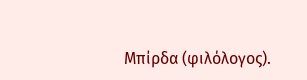Μπίρδα (φιλόλογος).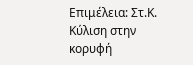Επιμέλεια: Στ.Κ.
Κύλιση στην κορυφή